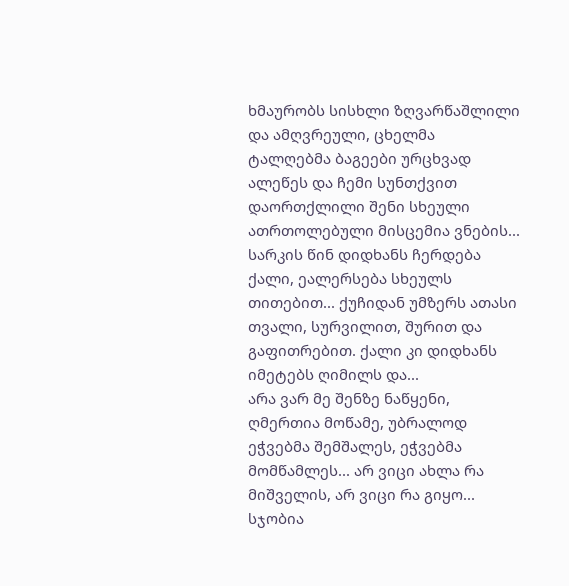ხმაურობს სისხლი ზღვარწაშლილი და ამღვრეული, ცხელმა ტალღებმა ბაგეები ურცხვად ალეწეს და ჩემი სუნთქვით დაორთქლილი შენი სხეული ათრთოლებული მისცემია ვნების...
სარკის წინ დიდხანს ჩერდება ქალი, ეალერსება სხეულს თითებით... ქუჩიდან უმზერს ათასი თვალი, სურვილით, შურით და გაფითრებით. ქალი კი დიდხანს იმეტებს ღიმილს და...
არა ვარ მე შენზე ნაწყენი, ღმერთია მოწამე, უბრალოდ ეჭვებმა შემშალეს, ეჭვებმა მომწამლეს... არ ვიცი ახლა რა მიშველის, არ ვიცი რა გიყო... სჯობია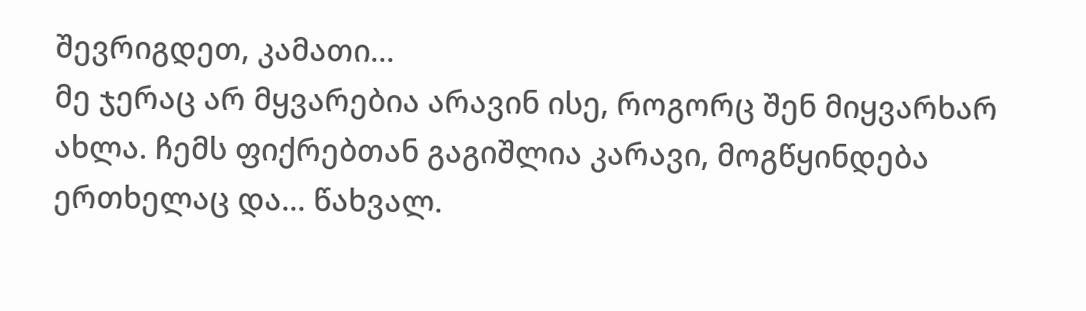შევრიგდეთ, კამათი...
მე ჯერაც არ მყვარებია არავინ ისე, როგორც შენ მიყვარხარ ახლა. ჩემს ფიქრებთან გაგიშლია კარავი, მოგწყინდება ერთხელაც და... წახვალ.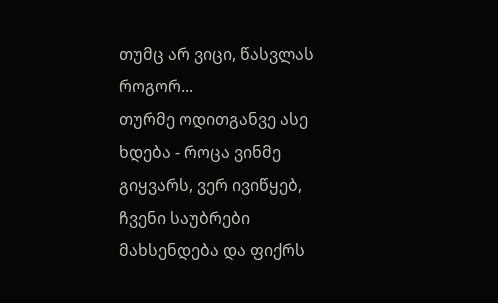თუმც არ ვიცი, წასვლას როგორ...
თურმე ოდითგანვე ასე ხდება - როცა ვინმე გიყვარს, ვერ ივიწყებ, ჩვენი საუბრები მახსენდება და ფიქრს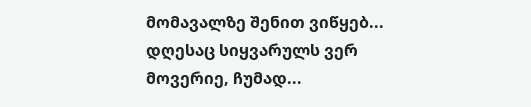მომავალზე შენით ვიწყებ... დღესაც სიყვარულს ვერ მოვერიე, ჩუმად...